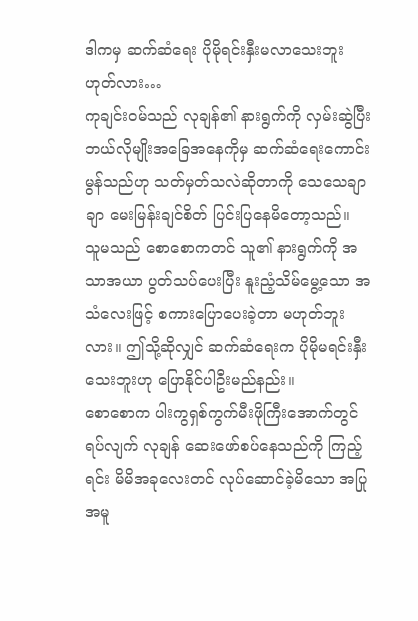ဒါကမှ ဆက်ဆံရေး ပိုမိုရင်းနှီးမလာသေးဘူး ဟုတ်လား…
ကုချင်း၀မ်သည် လုချန်၏ နားရွက်ကို လှမ်းဆွဲပြီး ဘယ်လိုမျိုးအခြေအနေကိုမှ ဆက်ဆံရေးကောင်းမွန်သည်ဟု သတ်မှတ်သလဲဆိုတာကို သေသေချာချာ မေးမြန်းချင်စိတ် ပြင်းပြနေမိတော့သည်။
သူမသည် စောစောကတင် သူ၏ နားရွက်ကို အသာအယာ ပွတ်သပ်ပေးပြီး နူးညံ့သိမ်မွေ့သော အသံလေးဖြင့် စကားပြောပေးခဲ့တာ မဟုတ်ဘူးလား။ ဤသို့ဆိုလျှင် ဆက်ဆံရေးက ပိုမိုမရင်းနှီးသေးဘူးဟု ပြောနိုင်ပါဦးမည်နည်း။
စောစောက ပါးကွရှစ်ကွက်မီးဖိုကြီးအောက်တွင် ရပ်လျက် လုချန် ဆေးဖော်စပ်နေသည်ကို ကြည့်ရင်း မိမိအခုလေးတင် လုပ်ဆောင်ခဲ့မိသော အပြုအမူ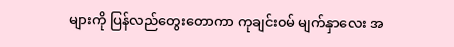များကို ပြန်လည်တွေးတောကာ ကုချင်း၀မ် မျက်နှာလေး အ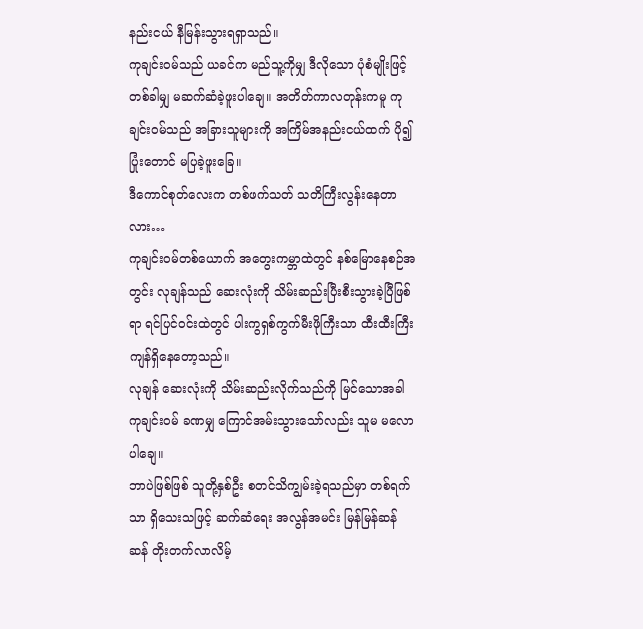နည်းငယ် နီမြန်းသွားရရှာသည်။
ကုချင်း၀မ်သည် ယခင်က မည်သူ့ကိုမျှ ဒီလိုသော ပုံစံမျိုးဖြင့် တစ်ခါမျှ မဆက်ဆံခဲ့ဖူးပါချေ။ အတိတ်ကာလတုန်းကမူ ကုချင်း၀မ်သည် အခြားသူများကို အကြိမ်အနည်းငယ်ထက် ပို၍ ပြုံးတောင် မပြခဲ့ဖူးခြေ။
ဒီကောင်စုတ်လေးက တစ်ဖက်သတ် သတိကြီးလွန်းနေတာလား…
ကုချင်း၀မ်တစ်ယောက် အတွေးကမ္ဘာထဲတွင် နစ်မြောနေစဉ်အတွင်း လုချန်သည် ဆေးလုံးကို သိမ်းဆည်းပြီးစီးသွားခဲ့ပြီဖြစ်ရာ ရင်ပြင်ဝင်းထဲတွင် ပါးကွရှစ်ကွက်မီးဖိုကြီးသာ ထီးထီးကြီး ကျန်ရှိနေတော့သည်။
လုချန် ဆေးလုံးကို သိမ်းဆည်းလိုက်သည်ကို မြင်သောအခါ ကုချင်း၀မ် ခဏမျှ ကြောင်အမ်းသွားသော်လည်း သူမ မလောပါချေ။
ဘာပဲဖြစ်ဖြစ် သူတို့နှစ်ဦး စတင်သိကျွမ်းခဲ့ရသည်မှာ တစ်ရက်သာ ရှိသေးသဖြင့် ဆက်ဆံရေး အလွန်အမင်း မြန်မြန်ဆန်ဆန် တိုးတက်လာလိမ့်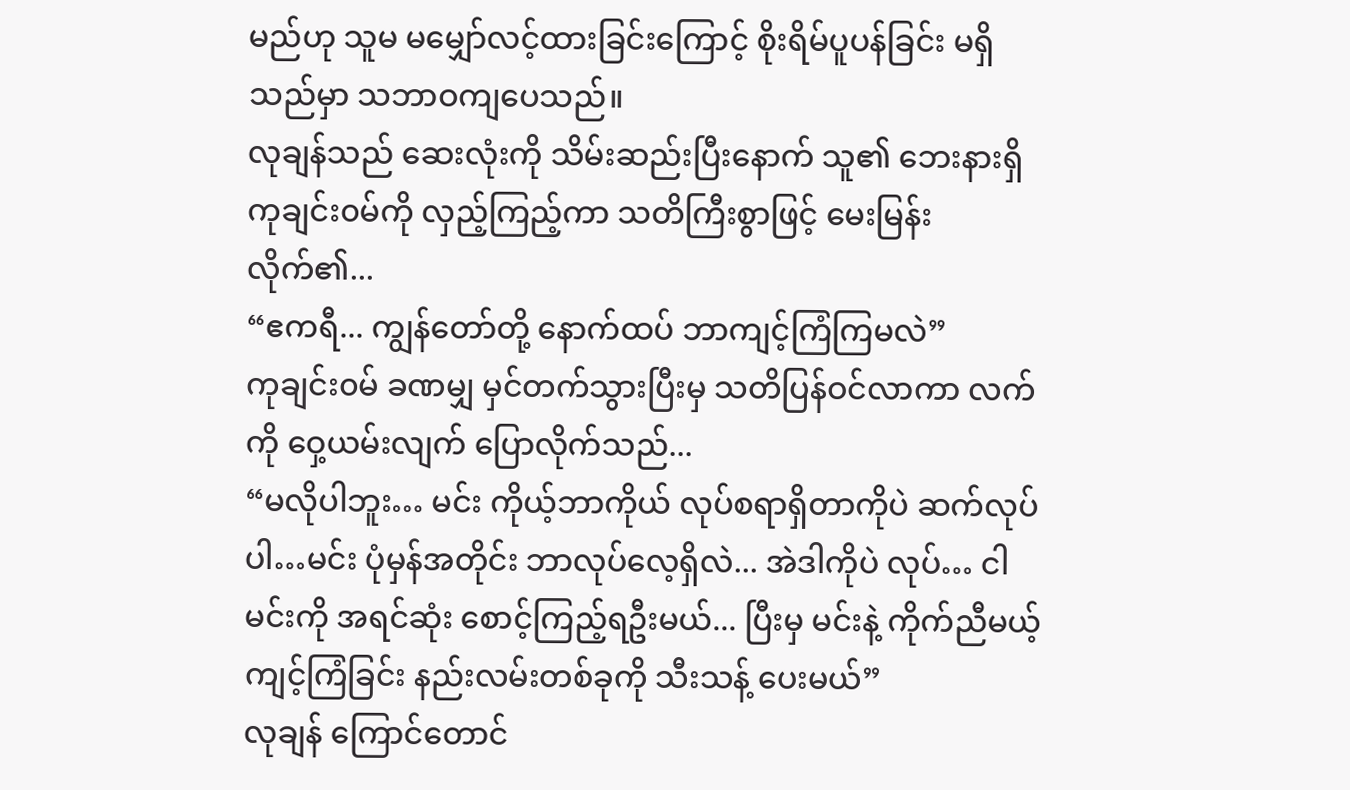မည်ဟု သူမ မမျှော်လင့်ထားခြင်းကြောင့် စိုးရိမ်ပူပန်ခြင်း မရှိသည်မှာ သဘာဝကျပေသည်။
လုချန်သည် ဆေးလုံးကို သိမ်းဆည်းပြီးနောက် သူ၏ ဘေးနားရှိ ကုချင်း၀မ်ကို လှည့်ကြည့်ကာ သတိကြီးစွာဖြင့် မေးမြန်းလိုက်၏...
“ဧကရီ... ကျွန်တော်တို့ နောက်ထပ် ဘာကျင့်ကြံကြမလဲ”
ကုချင်း၀မ် ခဏမျှ မှင်တက်သွားပြီးမှ သတိပြန်ဝင်လာကာ လက်ကို ဝှေ့ယမ်းလျက် ပြောလိုက်သည်...
“မလိုပါဘူး… မင်း ကိုယ့်ဘာကိုယ် လုပ်စရာရှိတာကိုပဲ ဆက်လုပ်ပါ…မင်း ပုံမှန်အတိုင်း ဘာလုပ်လေ့ရှိလဲ... အဲဒါကိုပဲ လုပ်… ငါ မင်းကို အရင်ဆုံး စောင့်ကြည့်ရဦးမယ်... ပြီးမှ မင်းနဲ့ ကိုက်ညီမယ့် ကျင့်ကြံခြင်း နည်းလမ်းတစ်ခုကို သီးသန့် ပေးမယ်”
လုချန် ကြောင်တောင်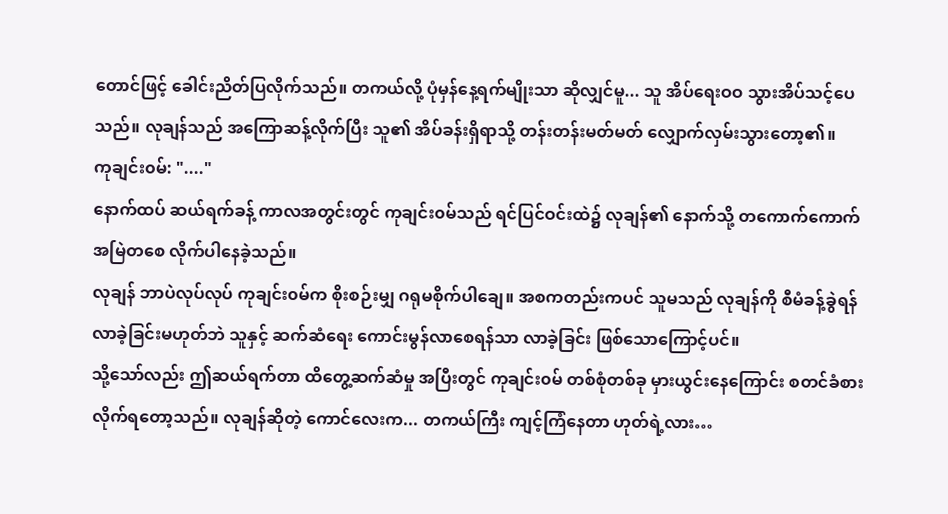တောင်ဖြင့် ခေါင်းညိတ်ပြလိုက်သည်။ တကယ်လို့ ပုံမှန်နေ့ရက်မျိုးသာ ဆိုလျှင်မူ... သူ အိပ်ရေးဝဝ သွားအိပ်သင့်ပေသည်။ လုချန်သည် အကြောဆန့်လိုက်ပြီး သူ၏ အိပ်ခန်းရှိရာသို့ တန်းတန်းမတ်မတ် လျှောက်လှမ်းသွားတော့၏။
ကုချင်း၀မ်: "...."
နောက်ထပ် ဆယ်ရက်ခန့် ကာလအတွင်းတွင် ကုချင်း၀မ်သည် ရင်ပြင်ဝင်းထဲ၌ လုချန်၏ နောက်သို့ တကောက်ကောက် အမြဲတစေ လိုက်ပါနေခဲ့သည်။
လုချန် ဘာပဲလုပ်လုပ် ကုချင်း၀မ်က စိုးစဉ်းမျှ ဂရုမစိုက်ပါချေ။ အစကတည်းကပင် သူမသည် လုချန်ကို စီမံခန့်ခွဲရန် လာခဲ့ခြင်းမဟုတ်ဘဲ သူနှင့် ဆက်ဆံရေး ကောင်းမွန်လာစေရန်သာ လာခဲ့ခြင်း ဖြစ်သောကြောင့်ပင်။
သို့သော်လည်း ဤဆယ်ရက်တာ ထိတွေ့ဆက်ဆံမှု အပြီးတွင် ကုချင်း၀မ် တစ်စုံတစ်ခု မှားယွင်းနေကြောင်း စတင်ခံစားလိုက်ရတော့သည်။ လုချန်ဆိုတဲ့ ကောင်လေးက... တကယ်ကြီး ကျင့်ကြံနေတာ ဟုတ်ရဲ့လား…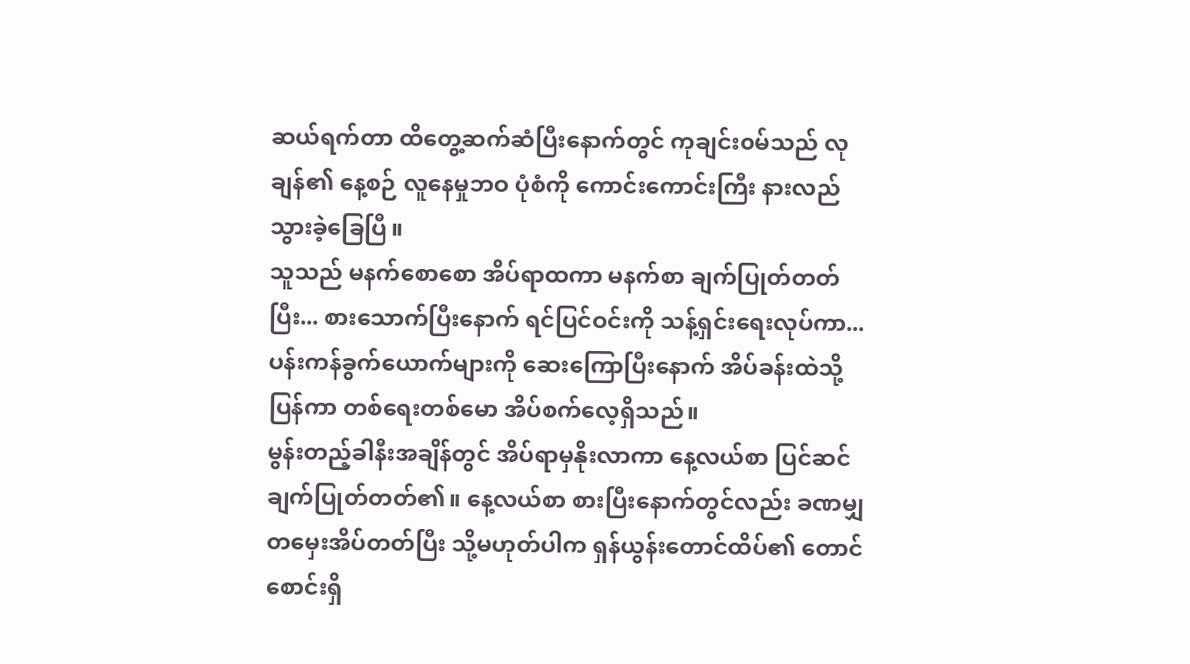ဆယ်ရက်တာ ထိတွေ့ဆက်ဆံပြီးနောက်တွင် ကုချင်း၀မ်သည် လုချန်၏ နေ့စဉ် လူနေမှုဘဝ ပုံစံကို ကောင်းကောင်းကြီး နားလည်သွားခဲ့ခြေပြီ။
သူသည် မနက်စောစော အိပ်ရာထကာ မနက်စာ ချက်ပြုတ်တတ်ပြီး... စားသောက်ပြီးနောက် ရင်ပြင်ဝင်းကို သန့်ရှင်းရေးလုပ်ကာ... ပန်းကန်ခွက်ယောက်များကို ဆေးကြောပြီးနောက် အိပ်ခန်းထဲသို့ ပြန်ကာ တစ်ရေးတစ်မော အိပ်စက်လေ့ရှိသည်။
မွန်းတည့်ခါနီးအချိန်တွင် အိပ်ရာမှနိုးလာကာ နေ့လယ်စာ ပြင်ဆင်ချက်ပြုတ်တတ်၏။ နေ့လယ်စာ စားပြီးနောက်တွင်လည်း ခဏမျှ တမှေးအိပ်တတ်ပြီး သို့မဟုတ်ပါက ရှန်ယွန်းတောင်ထိပ်၏ တောင်စောင်းရှိ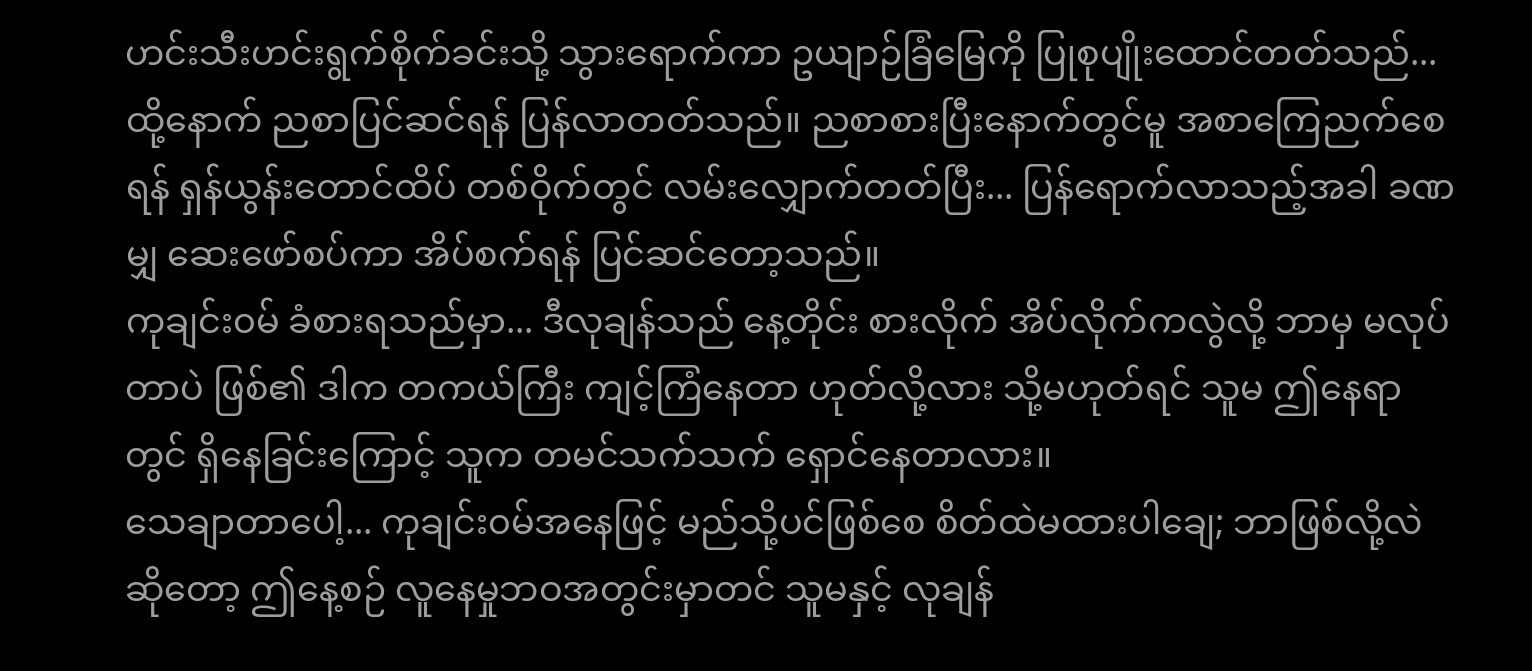ဟင်းသီးဟင်းရွက်စိုက်ခင်းသို့ သွားရောက်ကာ ဥယျာဉ်ခြံမြေကို ပြုစုပျိုးထောင်တတ်သည်...
ထို့နောက် ညစာပြင်ဆင်ရန် ပြန်လာတတ်သည်။ ညစာစားပြီးနောက်တွင်မူ အစာကြေညက်စေရန် ရှန်ယွန်းတောင်ထိပ် တစ်ဝိုက်တွင် လမ်းလျှောက်တတ်ပြီး... ပြန်ရောက်လာသည့်အခါ ခဏမျှ ဆေးဖော်စပ်ကာ အိပ်စက်ရန် ပြင်ဆင်တော့သည်။
ကုချင်း၀မ် ခံစားရသည်မှာ... ဒီလုချန်သည် နေ့တိုင်း စားလိုက် အိပ်လိုက်ကလွဲလို့ ဘာမှ မလုပ်တာပဲ ဖြစ်၏ ဒါက တကယ်ကြီး ကျင့်ကြံနေတာ ဟုတ်လို့လား သို့မဟုတ်ရင် သူမ ဤနေရာတွင် ရှိနေခြင်းကြောင့် သူက တမင်သက်သက် ရှောင်နေတာလား။
သေချာတာပေါ့... ကုချင်း၀မ်အနေဖြင့် မည်သို့ပင်ဖြစ်စေ စိတ်ထဲမထားပါချေ; ဘာဖြစ်လို့လဲဆိုတော့ ဤနေ့စဉ် လူနေမှုဘဝအတွင်းမှာတင် သူမနှင့် လုချန်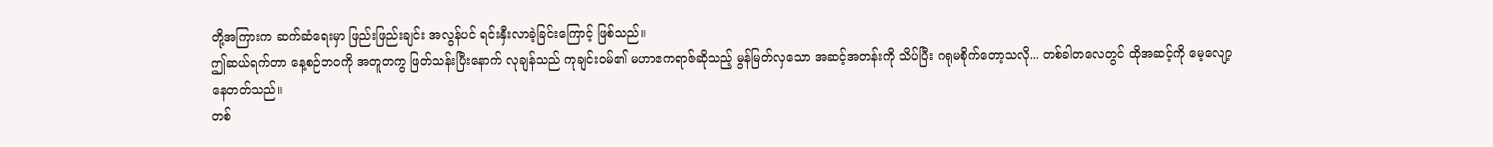တို့အကြားက ဆက်ဆံရေးမှာ ဖြည်းဖြည်းချင်း အလွန်ပင် ရင်းနှီးလာခဲ့ခြင်းကြောင့် ဖြစ်သည်။
ဤဆယ်ရက်တာ နေ့စဉ်ဘဝကို အတူတကွ ဖြတ်သန်းပြီးနောက် လုချန်သည် ကုချင်း၀မ်၏ မဟာဧကရာဇ်ဆိုသည့် မွန်မြတ်လှသော အဆင့်အတန်းကို သိပ်ပြီး ဂရုမစိုက်တော့သလို... တစ်ခါတလေတွင် ထိုအဆင့်ကို မေ့လျော့နေတတ်သည်။
တစ်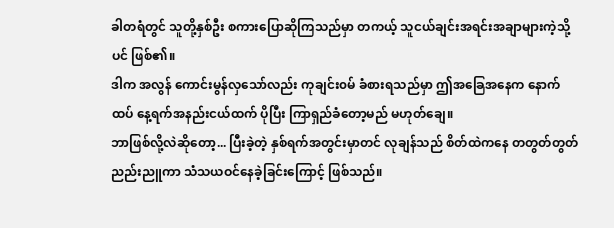ခါတရံတွင် သူတို့နှစ်ဦး စကားပြောဆိုကြသည်မှာ တကယ့် သူငယ်ချင်းအရင်းအချာများကဲ့သို့ပင် ဖြစ်၏။
ဒါက အလွန် ကောင်းမွန်လှသော်လည်း ကုချင်း၀မ် ခံစားရသည်မှာ ဤအခြေအနေက နောက်ထပ် နေ့ရက်အနည်းငယ်ထက် ပိုပြီး ကြာရှည်ခံတော့မည် မဟုတ်ချေ။
ဘာဖြစ်လို့လဲဆိုတော့... ပြီးခဲ့တဲ့ နှစ်ရက်အတွင်းမှာတင် လုချန်သည် စိတ်ထဲကနေ တတွတ်တွတ် ညည်းညူကာ သံသယဝင်နေခဲ့ခြင်းကြောင့် ဖြစ်သည်။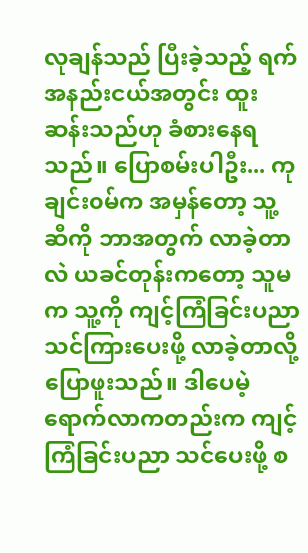လုချန်သည် ပြီးခဲ့သည့် ရက်အနည်းငယ်အတွင်း ထူးဆန်းသည်ဟု ခံစားနေရသည်။ ပြောစမ်းပါဦး... ကုချင်း၀မ်က အမှန်တော့ သူ့ဆီကို ဘာအတွက် လာခဲ့တာလဲ ယခင်တုန်းကတော့ သူမက သူ့ကို ကျင့်ကြံခြင်းပညာ သင်ကြားပေးဖို့ လာခဲ့တာလို့ ပြောဖူးသည်။ ဒါပေမဲ့ ရောက်လာကတည်းက ကျင့်ကြံခြင်းပညာ သင်ပေးဖို့ စ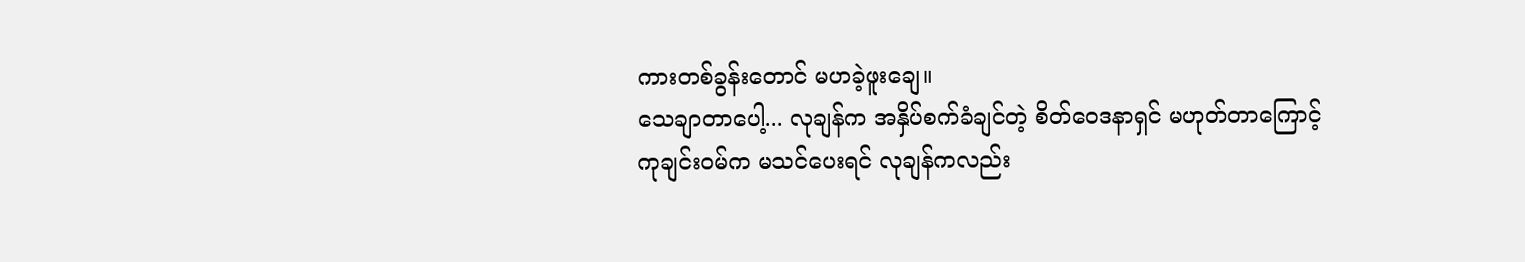ကားတစ်ခွန်းတောင် မဟခဲ့ဖူးချေ။
သေချာတာပေါ့... လုချန်က အနှိပ်စက်ခံချင်တဲ့ စိတ်ဝေဒနာရှင် မဟုတ်တာကြောင့် ကုချင်း၀မ်က မသင်ပေးရင် လုချန်ကလည်း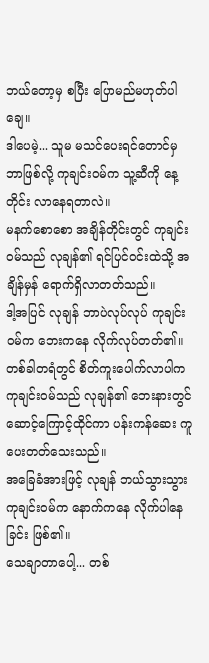ဘယ်တော့မှ စပြီး ပြောမည်မဟုတ်ပါချေ။
ဒါပေမဲ့... သူမ မသင်ပေးရင်တောင်မှ ဘာဖြစ်လို့ ကုချင်း၀မ်က သူ့ဆီကို နေ့တိုင်း လာနေရတာလဲ။
မနက်စောစော အချိန်တိုင်းတွင် ကုချင်း၀မ်သည် လုချန်၏ ရင်ပြင်ဝင်းထဲသို့ အချိန်မှန် ရောက်ရှိလာတတ်သည်။
ဒါ့အပြင် လုချန် ဘာပဲလုပ်လုပ် ကုချင်း၀မ်က ဘေးကနေ လိုက်လုပ်တတ်၏။ တစ်ခါတရံတွင် စိတ်ကူးပေါက်လာပါက ကုချင်း၀မ်သည် လုချန်၏ ဘေးနားတွင် ဆောင့်ကြောင့်ထိုင်ကာ ပန်းကန်ဆေး ကူပေးတတ်သေးသည်။
အခြေခံအားဖြင့် လုချန် ဘယ်သွားသွား ကုချင်း၀မ်က နောက်ကနေ လိုက်ပါနေခြင်း ဖြစ်၏။
သေချာတာပေါ့... တစ်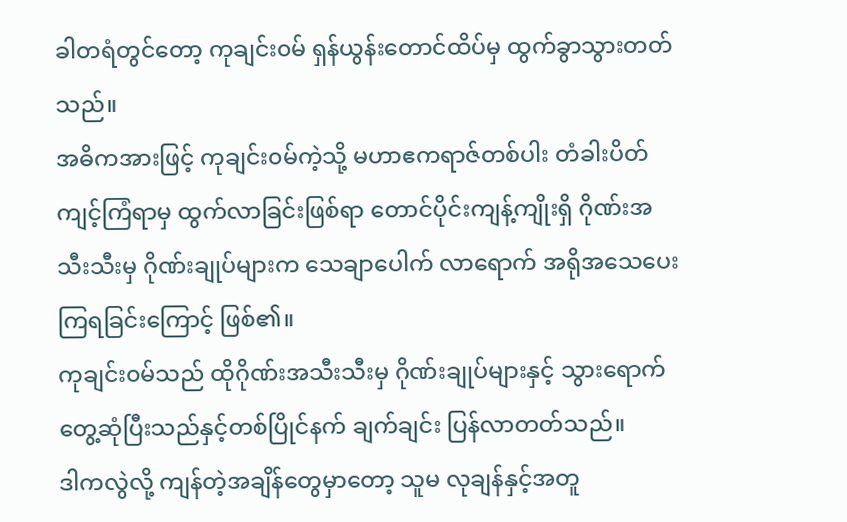ခါတရံတွင်တော့ ကုချင်း၀မ် ရှန်ယွန်းတောင်ထိပ်မှ ထွက်ခွာသွားတတ်သည်။
အဓိကအားဖြင့် ကုချင်း၀မ်ကဲ့သို့ မဟာဧကရာဇ်တစ်ပါး တံခါးပိတ်ကျင့်ကြံရာမှ ထွက်လာခြင်းဖြစ်ရာ တောင်ပိုင်းကျန့်ကျိုးရှိ ဂိုဏ်းအသီးသီးမှ ဂိုဏ်းချုပ်များက သေချာပေါက် လာရောက် အရိုအသေပေးကြရခြင်းကြောင့် ဖြစ်၏။
ကုချင်း၀မ်သည် ထိုဂိုဏ်းအသီးသီးမှ ဂိုဏ်းချုပ်များနှင့် သွားရောက်တွေ့ဆုံပြီးသည်နှင့်တစ်ပြိုင်နက် ချက်ချင်း ပြန်လာတတ်သည်။
ဒါကလွဲလို့ ကျန်တဲ့အချိန်တွေမှာတော့ သူမ လုချန်နှင့်အတူ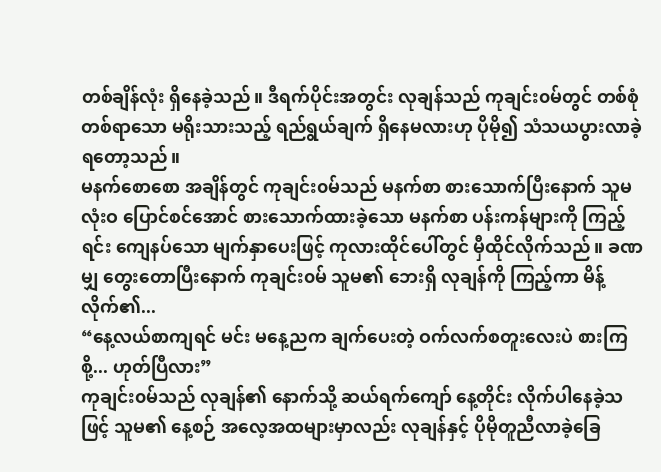တစ်ချိန်လုံး ရှိနေခဲ့သည်။ ဒီရက်ပိုင်းအတွင်း လုချန်သည် ကုချင်း၀မ်တွင် တစ်စုံတစ်ရာသော မရိုးသားသည့် ရည်ရွယ်ချက် ရှိနေမလားဟု ပိုမို၍ သံသယပွားလာခဲ့ရတော့သည်။
မနက်စောစော အချိန်တွင် ကုချင်း၀မ်သည် မနက်စာ စားသောက်ပြီးနောက် သူမ လုံးဝ ပြောင်စင်အောင် စားသောက်ထားခဲ့သော မနက်စာ ပန်းကန်များကို ကြည့်ရင်း ကျေနပ်သော မျက်နှာပေးဖြင့် ကုလားထိုင်ပေါ်တွင် မှီထိုင်လိုက်သည်။ ခဏမျှ တွေးတောပြီးနောက် ကုချင်း၀မ် သူမ၏ ဘေးရှိ လုချန်ကို ကြည့်ကာ မိန့်လိုက်၏...
“နေ့လယ်စာကျရင် မင်း မနေ့ညက ချက်ပေးတဲ့ ဝက်လက်စတူးလေးပဲ စားကြစို့... ဟုတ်ပြီလား”
ကုချင်း၀မ်သည် လုချန်၏ နောက်သို့ ဆယ်ရက်ကျော် နေ့တိုင်း လိုက်ပါနေခဲ့သဖြင့် သူမ၏ နေ့စဉ် အလေ့အထများမှာလည်း လုချန်နှင့် ပိုမိုတူညီလာခဲ့ခြေ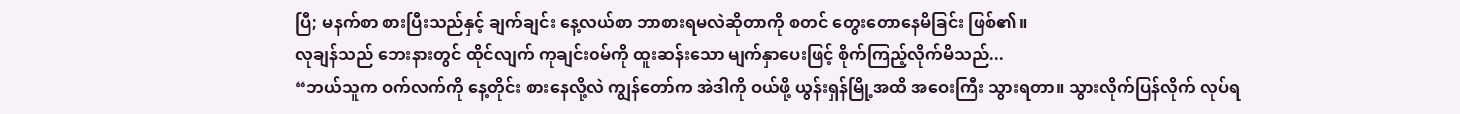ပြီ; မနက်စာ စားပြီးသည်နှင့် ချက်ချင်း နေ့လယ်စာ ဘာစားရမလဲဆိုတာကို စတင် တွေးတောနေမိခြင်း ဖြစ်၏။
လုချန်သည် ဘေးနားတွင် ထိုင်လျက် ကုချင်း၀မ်ကို ထူးဆန်းသော မျက်နှာပေးဖြင့် စိုက်ကြည့်လိုက်မိသည်...
“ဘယ်သူက ဝက်လက်ကို နေ့တိုင်း စားနေလို့လဲ ကျွန်တော်က အဲဒါကို ဝယ်ဖို့ ယွန်းရှန်မြို့အထိ အဝေးကြီး သွားရတာ။ သွားလိုက်ပြန်လိုက် လုပ်ရ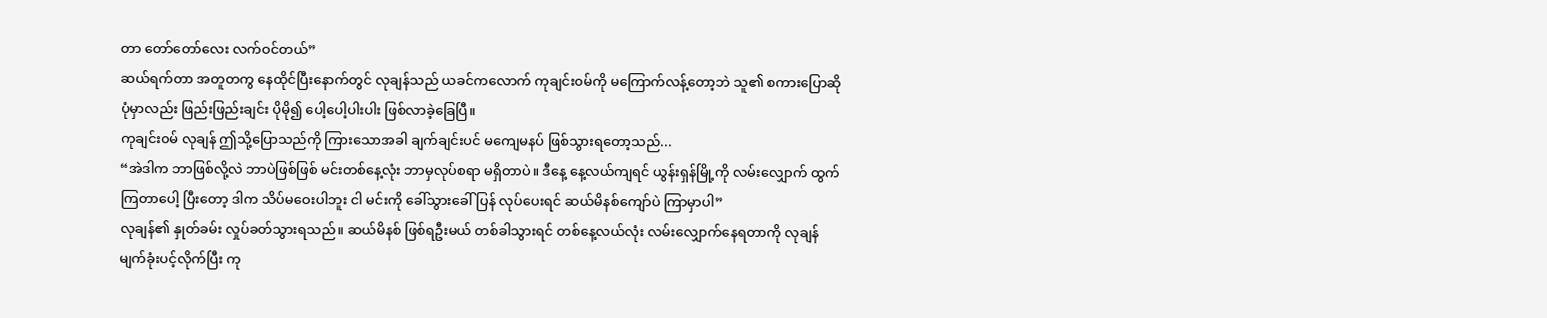တာ တော်တော်လေး လက်ဝင်တယ်”
ဆယ်ရက်တာ အတူတကွ နေထိုင်ပြီးနောက်တွင် လုချန်သည် ယခင်ကလောက် ကုချင်း၀မ်ကို မကြောက်လန့်တော့ဘဲ သူ၏ စကားပြောဆိုပုံမှာလည်း ဖြည်းဖြည်းချင်း ပိုမို၍ ပေါ့ပေါ့ပါးပါး ဖြစ်လာခဲ့ခြေပြီ။
ကုချင်း၀မ် လုချန် ဤသို့ပြောသည်ကို ကြားသောအခါ ချက်ချင်းပင် မကျေမနပ် ဖြစ်သွားရတော့သည်...
“အဲဒါက ဘာဖြစ်လို့လဲ ဘာပဲဖြစ်ဖြစ် မင်းတစ်နေ့လုံး ဘာမှလုပ်စရာ မရှိတာပဲ။ ဒီနေ့ နေ့လယ်ကျရင် ယွန်းရှန်မြို့ကို လမ်းလျှောက် ထွက်ကြတာပေါ့ ပြီးတော့ ဒါက သိပ်မဝေးပါဘူး ငါ မင်းကို ခေါ်သွားခေါ်ပြန် လုပ်ပေးရင် ဆယ်မိနစ်ကျော်ပဲ ကြာမှာပါ”
လုချန်၏ နှုတ်ခမ်း လှုပ်ခတ်သွားရသည်။ ဆယ်မိနစ် ဖြစ်ရဦးမယ် တစ်ခါသွားရင် တစ်နေ့လယ်လုံး လမ်းလျှောက်နေရတာကို လုချန် မျက်ခုံးပင့်လိုက်ပြီး ကု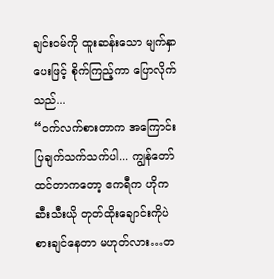ချင်း၀မ်ကို ထူးဆန်းသော မျက်နှာပေးဖြင့် စိုက်ကြည့်ကာ ပြောလိုက်သည်...
“ဝက်လက်စားတာက အကြောင်းပြချက်သက်သက်ပါ... ကျွန်တော် ထင်တာကတော့ ဧကရီက ဟိုက ဆီးသီးယို တုတ်ထိုးချောင်းကိုပဲ စားချင်နေတာ မဟုတ်လား…တ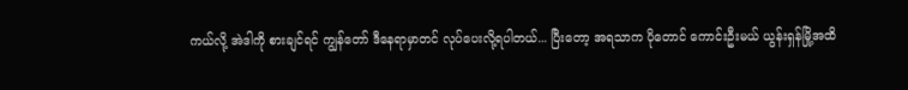ကယ်လို့ အဲဒါကို စားချင်ရင် ကျွန်တော် ဒီနေရာမှာတင် လုပ်ပေးလို့ရပါတယ်... ပြီးတော့ အရသာက ပိုတောင် ကောင်းဦးမယ် ယွန်းရှန်မြို့အထိ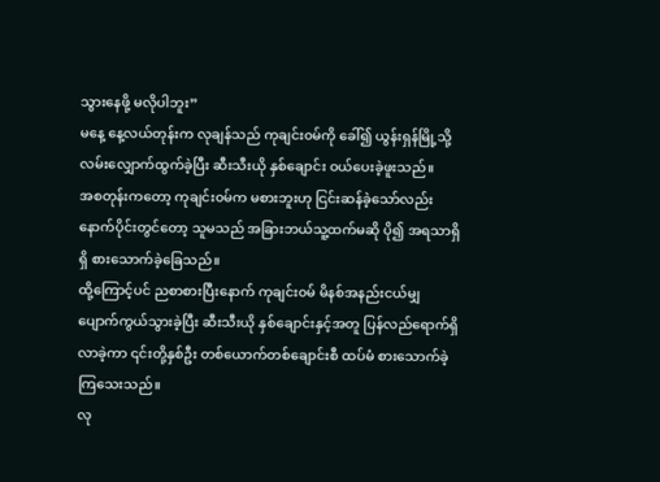သွားနေဖို့ မလိုပါဘူး”
မနေ့ နေ့လယ်တုန်းက လုချန်သည် ကုချင်း၀မ်ကို ခေါ်၍ ယွန်းရှန်မြို့သို့ လမ်းလျှောက်ထွက်ခဲ့ပြီး ဆီးသီးယို နှစ်ချောင်း ဝယ်ပေးခဲ့ဖူးသည်။
အစတုန်းကတော့ ကုချင်း၀မ်က မစားဘူးဟု ငြင်းဆန်ခဲ့သော်လည်း နောက်ပိုင်းတွင်တော့ သူမသည် အခြားဘယ်သူ့ထက်မဆို ပို၍ အရသာရှိရှိ စားသောက်ခဲ့ခြေသည်။
ထို့ကြောင့်ပင် ညစာစားပြီးနောက် ကုချင်း၀မ် မိနစ်အနည်းငယ်မျှ ပျောက်ကွယ်သွားခဲ့ပြီး ဆီးသီးယို နှစ်ချောင်းနှင့်အတူ ပြန်လည်ရောက်ရှိလာခဲ့ကာ ၎င်းတို့နှစ်ဦး တစ်ယောက်တစ်ချောင်းစီ ထပ်မံ စားသောက်ခဲ့ကြသေးသည်။
လု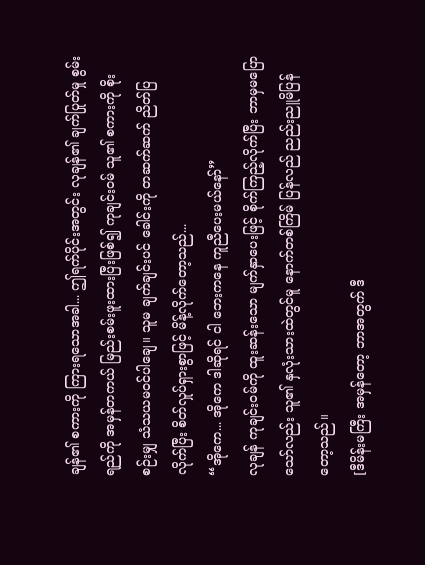ချန်၏ စကားကို ကြားရသောအခါ... ဤရက်ပိုင်းအတွင်း လုချန်၏ ချက်ပြုတ်မှု စွမ်းရည်ကို အမှန်တကယ် မြည်းစမ်းဖူးထားပြီးဖြစ်၍ ကုချင်း၀မ် သူ၏ စကားကို စိုးစဉ်းမျှ သံသယမဝင်ပါချေ။ သူမ ချက်ချင်းပင် ခေါင်းကို တဆက်ဆက် ညိတ်ပြလိုက်ပြီး စိတ်လှုပ်ရှားစွာဖြင့် မိန့်လိုက်တော့သည်...
“အိုကေ... အိုကေ ဒါဆိုရင် ငါ ဘေးကနေ ကူညီပေးမယ်နော်”
လုချန် ကုချင်း၀မ်ကို ထူးဆန်းသော မျက်နှာပေးဖြင့် စိုက်ကြည့်လိုက်ပြီး ဘာမှမပြောသော်လည်း သူ၏ နှလုံးသားထဲတွင်မူ နောက်တစ်ကြိမ် ပြန်လည် ညည်းညူမိပြန်တော့သည်။
[ဒီမိန်းမကြီး အမှန်တော့ ဘာအတွက် ဒီ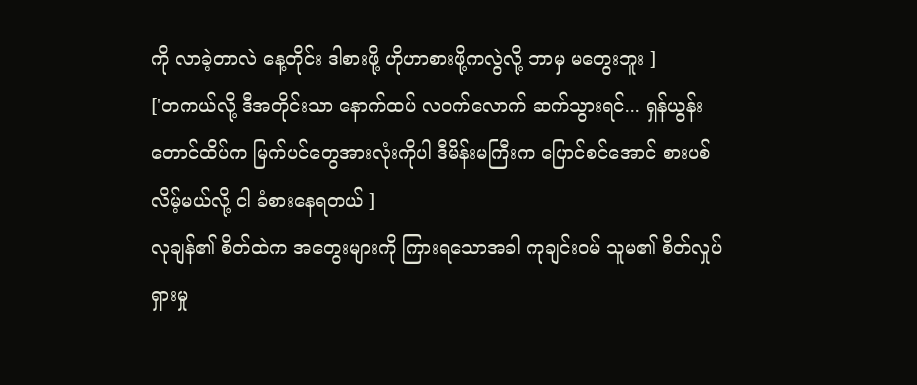ကို လာခဲ့တာလဲ နေ့တိုင်း ဒါစားဖို့ ဟိုဟာစားဖို့ကလွဲလို့ ဘာမှ မတွေးဘူး ]
['တကယ်လို့ ဒီအတိုင်းသာ နောက်ထပ် လဝက်လောက် ဆက်သွားရင်... ရှန်ယွန်းတောင်ထိပ်က မြက်ပင်တွေအားလုံးကိုပါ ဒီမိန်းမကြီးက ပြောင်စင်အောင် စားပစ်လိမ့်မယ်လို့ ငါ ခံစားနေရတယ် ]
လုချန်၏ စိတ်ထဲက အတွေးများကို ကြားရသောအခါ ကုချင်း၀မ် သူမ၏ စိတ်လှုပ်ရှားမှု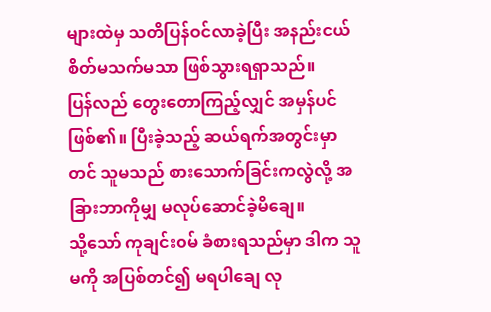များထဲမှ သတိပြန်ဝင်လာခဲ့ပြီး အနည်းငယ် စိတ်မသက်မသာ ဖြစ်သွားရရှာသည်။
ပြန်လည် တွေးတောကြည့်လျှင် အမှန်ပင် ဖြစ်၏။ ပြီးခဲ့သည့် ဆယ်ရက်အတွင်းမှာတင် သူမသည် စားသောက်ခြင်းကလွဲလို့ အခြားဘာကိုမျှ မလုပ်ဆောင်ခဲ့မိချေ။
သို့သော် ကုချင်း၀မ် ခံစားရသည်မှာ ဒါက သူမကို အပြစ်တင်၍ မရပါချေ လု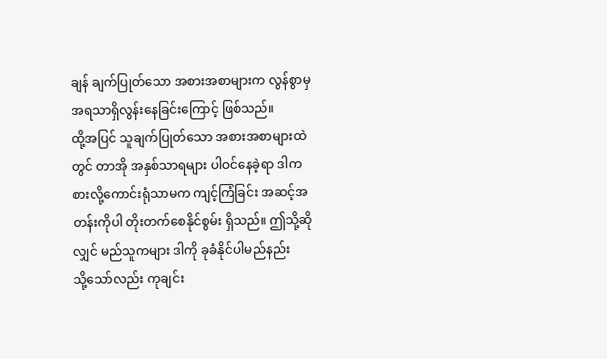ချန် ချက်ပြုတ်သော အစားအစာများက လွန်စွာမှ အရသာရှိလွန်းနေခြင်းကြောင့် ဖြစ်သည်။
ထို့အပြင် သူချက်ပြုတ်သော အစားအစာများထဲတွင် တာအို အနှစ်သာရများ ပါဝင်နေခဲ့ရာ ဒါက စားလို့ကောင်းရုံသာမက ကျင့်ကြံခြင်း အဆင့်အတန်းကိုပါ တိုးတက်စေနိုင်စွမ်း ရှိသည်။ ဤသို့ဆိုလျှင် မည်သူကများ ဒါကို ခုခံနိုင်ပါမည်နည်း
သို့သော်လည်း ကုချင်း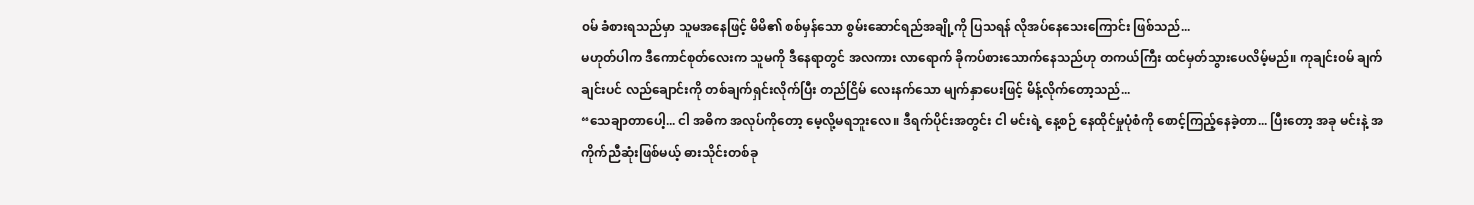၀မ် ခံစားရသည်မှာ သူမအနေဖြင့် မိမိ၏ စစ်မှန်သော စွမ်းဆောင်ရည်အချို့ကို ပြသရန် လိုအပ်နေသေးကြောင်း ဖြစ်သည်...
မဟုတ်ပါက ဒီကောင်စုတ်လေးက သူမကို ဒီနေရာတွင် အလကား လာရောက် ခိုကပ်စားသောက်နေသည်ဟု တကယ်ကြီး ထင်မှတ်သွားပေလိမ့်မည်။ ကုချင်း၀မ် ချက်ချင်းပင် လည်ချောင်းကို တစ်ချက်ရှင်းလိုက်ပြီး တည်ငြိမ် လေးနက်သော မျက်နှာပေးဖြင့် မိန့်လိုက်တော့သည်...
“သေချာတာပေါ့... ငါ အဓိက အလုပ်ကိုတော့ မေ့လို့မရဘူးလေ။ ဒီရက်ပိုင်းအတွင်း ငါ မင်းရဲ့ နေ့စဉ် နေထိုင်မှုပုံစံကို စောင့်ကြည့်နေခဲ့တာ... ပြီးတော့ အခု မင်းနဲ့ အကိုက်ညီဆုံးဖြစ်မယ့် ဓားသိုင်းတစ်ခု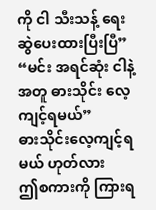ကို ငါ သီးသန့် ရေးဆွဲပေးထားပြီးပြီ”
“မင်း အရင်ဆုံး ငါနဲ့အတူ ဓားသိုင်း လေ့ကျင့်ရမယ်”
ဓားသိုင်းလေ့ကျင့်ရမယ် ဟုတ်လား
ဤစကားကို ကြားရ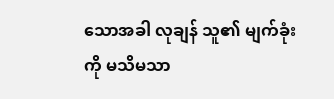သောအခါ လုချန် သူ၏ မျက်ခုံးကို မသိမသာ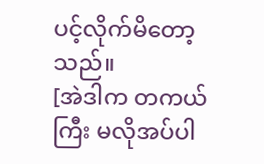ပင့်လိုက်မိတော့သည်။
[အဲဒါက တကယ်ကြီး မလိုအပ်ပါ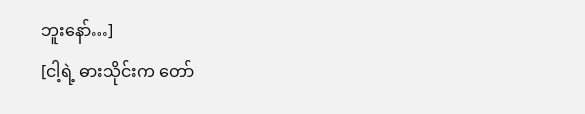ဘူးနော်…]
[ငါ့ရဲ့ ဓားသိုင်းက တော်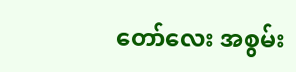တော်လေး အစွမ်း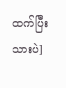ထက်ပြီးသားပဲ]